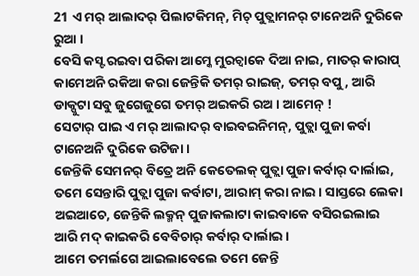21 ଏ ମର୍ ଆଲାଦର୍ ପିଲାଟକିମନ୍, ମିଚ୍ ପୁତ୍ଲାମନର୍ ଟାନେଅନି ଦୁରିକେ ରୁଆ ।
ବେସି କସ୍ଟ ରଇବା ପରିକା ଆମ୍କେ ମୁରଚ୍ବାକେ ଦିଆ ନାଇ, ମାତର୍ କାରାପ୍ କାମେଅନି ରକିଆ କରା ଜେନ୍ତିକି ତମର୍ ରାଇଜ୍, ତମର୍ ବପୁ, ଆରି ଡାକ୍ପୁଟା ସବୁ ଜୁଗେଜୁଗେ ତମର୍ ଅଇକରି ରଅ । ଆମେନ୍ !
ସେଟାର୍ ପାଇ ଏ ମର୍ ଆଲାଦର୍ ବାଇବଇନିମନ୍, ପୁତ୍ଲା ପୁଜା କର୍ବା ଟାନେଅନି ଦୁରିକେ ଉଟିଜା ।
ଜେନ୍ତିକି ସେମନର୍ ବିତ୍ରେ ଅନି କେତେଲକ୍ ପୁତ୍ଲା ପୁଜା କର୍ବାର୍ ଦାର୍ଲାଇ, ତମେ ସେନ୍ତାରି ପୁତ୍ଲା ପୁଜା କର୍ବାଟା, ଆରାମ୍ କରା ନାଇ । ସାସ୍ତରେ ଲେକା ଅଇଆଚେ, ଜେନ୍ତିକି ଲକ୍ମନ୍ ପୁଜାକଲାଟା କାଇବାକେ ବସିରଇଲାଇ ଆରି ମଦ୍ କାଇକରି ବେବିଚାର୍ କର୍ବାର୍ ଦାର୍ଲାଇ ।
ଆମେ ତମର୍ଲଗେ ଆଇଲାବେଲେ ତମେ ଜେନ୍ତି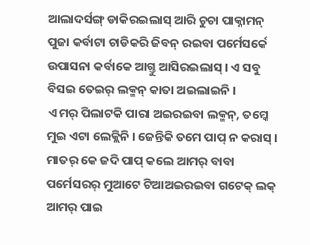ଆଲାଦର୍ସଙ୍ଗ୍ ଡାକିରଇଲାସ୍ ଆରି ଚୁଚା ପାକ୍ନାମନ୍ ପୁଜା କର୍ବାଟା ଚାଡିକରି ଜିବନ୍ ରଇବା ପର୍ମେସର୍କେ ଉପାସନା କର୍ବାକେ ଆଗ୍ତୁ ଆସିରଇଲାସ୍ । ଏ ସବୁ ବିସଇ ତେଇର୍ ଲକ୍ମନ୍ କାତା ଅଇଲାଇନି ।
ଏ ମର୍ ପିଲାଟକି ପାରା ଅଇରଇବା ଲକ୍ମନ୍, ତମ୍କେ ମୁଇ ଏଟା ଲେକ୍ଲିନି । ଜେନ୍ତିକି ତମେ ପାପ୍ ନ କରାସ୍ । ମାତର୍ କେ ଜଦି ପାପ୍ କଲେ ଆମର୍ ବାବା ପର୍ମେସରର୍ ମୁଆଟେ ଟିଆଅଇରଇବା ଗଟେକ୍ ଲକ୍ ଆମର୍ ପାଇ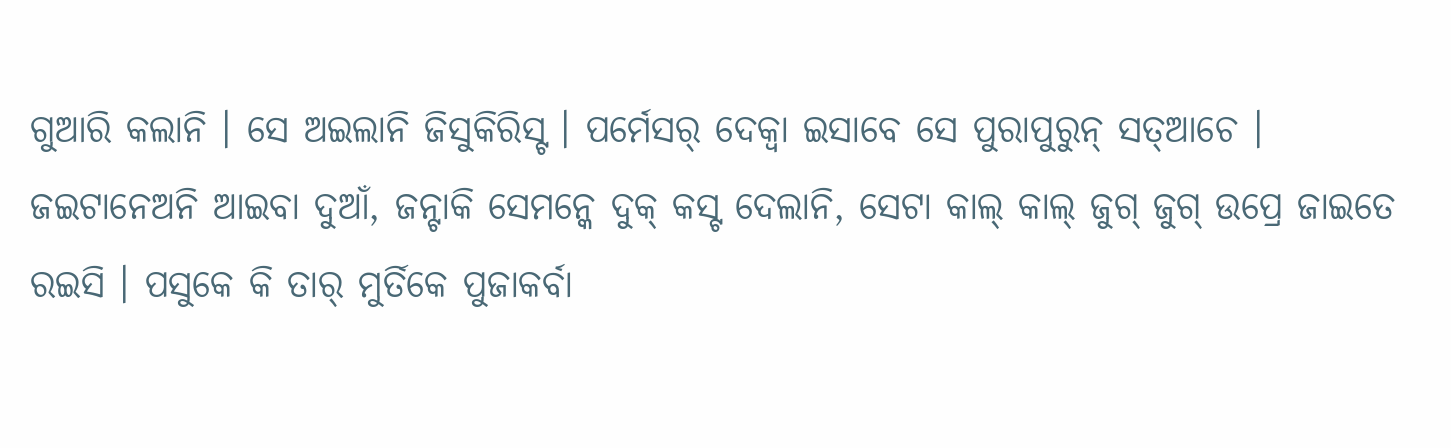ଗୁଆରି କଲାନି । ସେ ଅଇଲାନି ଜିସୁକିରିସ୍ଟ । ପର୍ମେସର୍ ଦେକ୍ବା ଇସାବେ ସେ ପୁରାପୁରୁନ୍ ସତ୍ଆଚେ ।
ଜଇଟାନେଅନି ଆଇବା ଦୁଆଁ, ଜନ୍ଟାକି ସେମନ୍କେ ଦୁକ୍ କସ୍ଟ ଦେଲାନି, ସେଟା କାଲ୍ କାଲ୍ ଜୁଗ୍ ଜୁଗ୍ ଉପ୍ରେ ଜାଇତେ ରଇସି । ପସୁକେ କି ତାର୍ ମୁର୍ତିକେ ପୁଜାକର୍ବା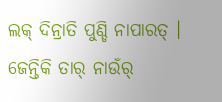ଲକ୍ ଦିନ୍ରାତି ପୁଣ୍ଡି ନାପାରତ୍ । ଜେନ୍ତିକି ତାର୍ ନାଉଁର୍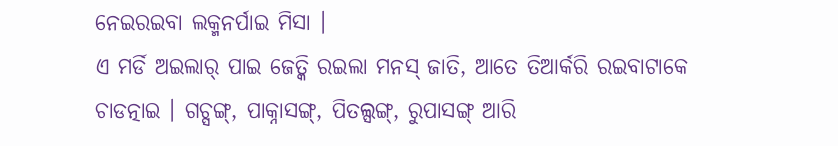ନେଇରଇବା ଲକ୍ମନର୍ପାଇ ମିସା ।
ଏ ମର୍ଡି ଅଇଲାର୍ ପାଇ ଜେତ୍କି ରଇଲା ମନସ୍ ଜାତି, ଆତେ ତିଆର୍କରି ରଇବାଟାକେ ଚାଡତ୍ନାଇ । ଗଚ୍ସଙ୍ଗ୍, ପାକ୍ନାସଙ୍ଗ୍, ପିତଲ୍ସଙ୍ଗ୍, ରୁପାସଙ୍ଗ୍ ଆରି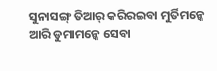ସୁନାସଙ୍ଗ୍ ତିଆର୍ କରିରଇବା ମୁର୍ତିମନ୍କେ ଆରି ଡୁମାମନ୍କେ ସେବା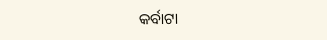କର୍ବାଟା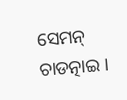ସେମନ୍ ଚାଡତ୍ନାଇ ।